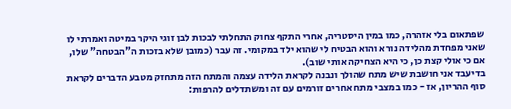שפתאום בלי אזהרה, כמו במין היסטריה, אחרי התקף צחוק התחלתי לבכות לבן זוגי היקר במיטה ואמרתי לו שאני מפחדת מהלידה נורא והוא הבטיח לי שהוא ילד במקומי. זה עבר (כמובן שלא בזכות ה"הבטחה" שלו, אם כי אולי קצת כן, כי היא הצחיקה אותי שוב).
בדיעבד אני חושבת שיש מתח שהולך ונבנה לקראת הלידה עצמה והמתח הזה מתחזק מטבע הדברים לקראת סוף ההריון, אז - כמו במצבי מתח אחרים זורמים עם זה ומשתדלים להרפות: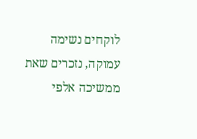לוקחים נשימה עמוקה, נזכרים שאת ממשיכה אלפי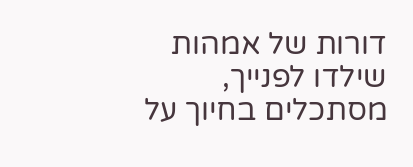דורות של אמהות שילדו לפנייך, מסתכלים בחיוך על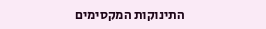התינוקות המקסימים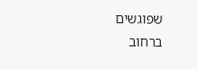שפוגשים ברחוב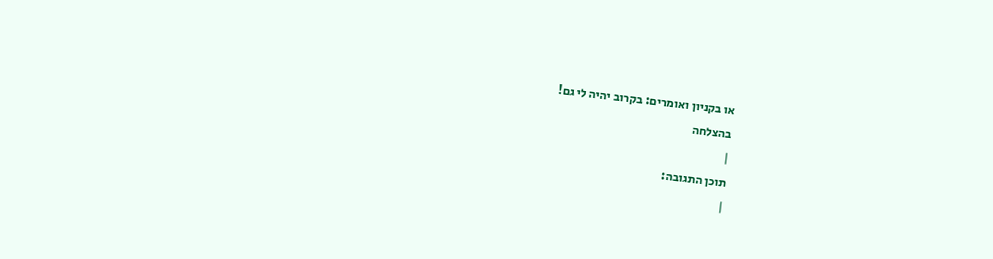או בקניון ואומרים: בקרוב יהיה לי גם!
בהצלחה
|
תוכן התגובה:
|